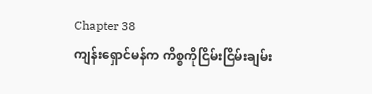Chapter 38
ကျန်းရှောင်မန်က ကိစ္စကိုငြိမ်းငြိမ်းချမ်း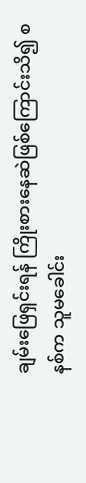ချမ်းဖြေရှင်းရန် ကြိုးစားနေဆဲဖြစ်ကြောင်းသိ၍ စနစ်က သူမခေါင်း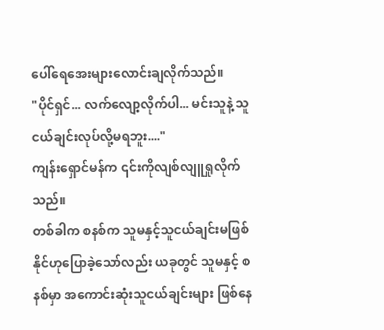ပေါ်ရေအေးများလောင်းချလိုက်သည်။
"ပိုင်ရှင်... လက်လျော့လိုက်ပါ... မင်းသူနဲ့ သူငယ်ချင်းလုပ်လို့မရဘူး...."
ကျန်းရှောင်မန်က ၎င်းကိုလျစ်လျူရှုလိုက်သည်။
တစ်ခါက စနစ်က သူမနှင့်သူငယ်ချင်းမဖြစ်နိုင်ဟုပြောခဲ့သော်လည်း ယခုတွင် သူမနှင့် စနစ်မှာ အကောင်းဆုံးသူငယ်ချင်းများ ဖြစ်နေ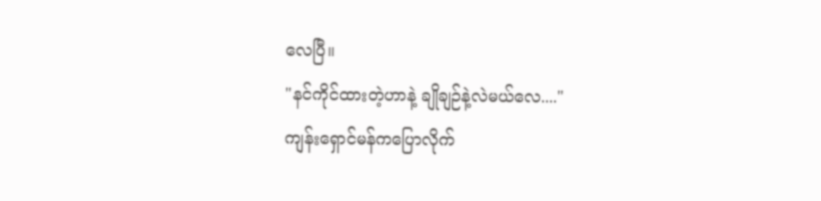လေပြီ။
"နင်ကိုင်ထားတဲ့ဟာနဲ့ ချိုချဉ်နဲ့လဲမယ်လေ...."
ကျန်းရှောင်မန်ကပြောလိုက်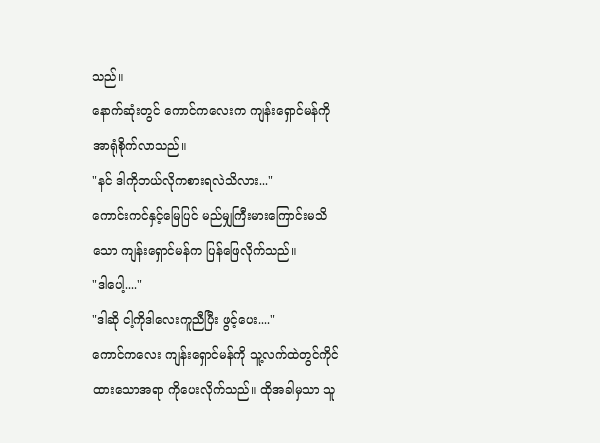သည်။
နောက်ဆုံးတွင် ကောင်ကလေးက ကျန်းရှောင်မန်ကို အာရုံစိုက်လာသည်။
"နင် ဒါကိုဘယ်လိုကစားရလဲသိလား..."
ကောင်းကင်နှင့်မြေပြင် မည်မျှကြီးမားကြောင်းမသိသော ကျန်းရှောင်မန်က ပြန်ဖြေလိုက်သည်။
"ဒါပေါ့...."
"ဒါဆို ငါ့ကိုဒါလေးကူညီပြီး ဖွင့်ပေး...."
ကောင်ကလေး ကျန်းရှောင်မန်ကို သူ့လက်ထဲတွင်ကိုင်ထားသောအရာ ကိုပေးလိုက်သည်။ ထိုအခါမှသာ သူ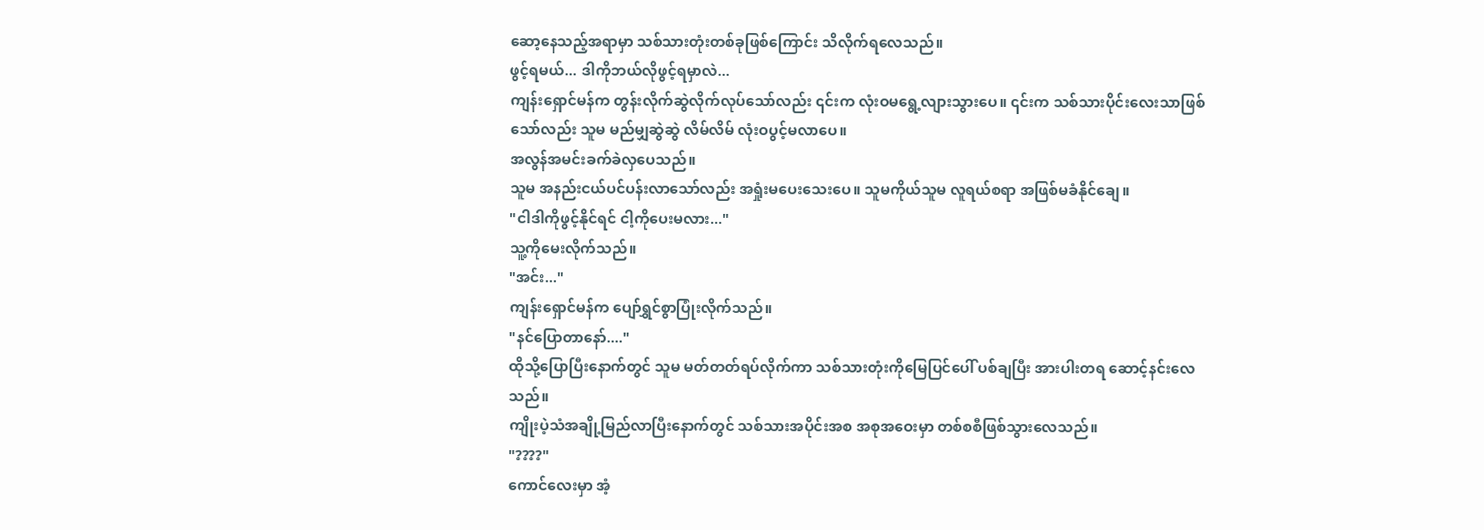ဆော့နေသည့်အရာမှာ သစ်သားတုံးတစ်ခုဖြစ်ကြောင်း သိလိုက်ရလေသည်။
ဖွင့်ရမယ်... ဒါကိုဘယ်လိုဖွင့်ရမှာလဲ...
ကျန်းရှောင်မန်က တွန်းလိုက်ဆွဲလိုက်လုပ်သော်လည်း ၎င်းက လုံးဝမရွေ့လျားသွားပေ။ ၎င်းက သစ်သားပိုင်းလေးသာဖြစ်သော်လည်း သူမ မည်မျှဆွဲဆွဲ လိမ်လိမ် လုံးဝပွင့်မလာပေ။
အလွန်အမင်းခက်ခဲလှပေသည်။
သူမ အနည်းငယ်ပင်ပန်းလာသော်လည်း အရှုံးမပေးသေးပေ။ သူမကိုယ်သူမ လူရယ်စရာ အဖြစ်မခံနိုင်ချေ။
"ငါဒါကိုဖွင့်နိုင်ရင် ငါ့ကိုပေးမလား..."
သူ့ကိုမေးလိုက်သည်။
"အင်း..."
ကျန်းရှောင်မန်က ပျော်ရွှင်စွာပြုံးလိုက်သည်။
"နင်ပြောတာနော်...."
ထိုသို့ပြောပြီးနောက်တွင် သူမ မတ်တတ်ရပ်လိုက်ကာ သစ်သားတုံးကိုမြေပြင်ပေါ် ပစ်ချပြီး အားပါးတရ ဆောင့်နင်းလေသည်။
ကျိုးပဲ့သံအချို့မြည်လာပြီးနောက်တွင် သစ်သားအပိုင်းအစ အစုအဝေးမှာ တစ်စစီဖြစ်သွားလေသည်။
"????"
ကောင်လေးမှာ အံ့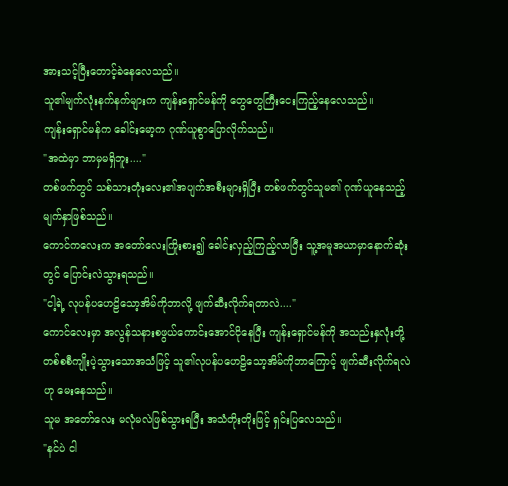အားသင့်ပြီးတောင့်ခဲနေလေသည်။
သူ၏မျက်လုံးနက်နက်များက ကျန်းရှောင်မန်ကို တွေတွေကြီးငေးကြည့်နေလေသည်။
ကျန်းရှောင်မန်က ခေါင်းမော့က ဂုဏ်ယူစွာပြောလိုက်သည်။
"အထဲမှာ ဘာမှမရှိဘူး...."
တစ်ဖက်တွင် သစ်သားတုံးလေး၏အပျက်အစီးများရှိပြီး တစ်ဖက်တွင်သူမ၏ ဂုဏ်ယူနေသည့်မျက်နှာဖြစ်သည်။
ကောင်ကလေးက အတော်လေးကြိုးစား၍ ခေါင်းလှည့်ကြည့်လာပြီး သူ့အမူအယာမှာနောက်ဆုံးတွင် ပြောင်းလဲသွားရသည်။
"ငါ့ရဲ့ လုပန်ပဟေဠိသော့အိမ်ကိုဘာလို့ ဖျက်ဆီးလိုက်ရတာလဲ...."
ကောင်လေးမှာ အလွန်သနားစဖွယ်ကောင်းအောင်ငိုနေပြီး ကျန်းရှောင်မန်ကို အသည်းနှလုံးတို့ တစ်စစီကျိုးပဲ့သွားသောအသံဖြင့် သူ၏လုပန်ပဟေဠိသော့အိမ်ကိုဘာကြောင့် ဖျက်ဆီးလိုက်ရလဲဟု မေးနေသည်။
သူမ အတော်လေး မလုံမလဲဖြစ်သွားရပြီး အသံတိုးတိုးဖြင့် ရှင်းပြလေသည်။
"နင်ပဲ ငါ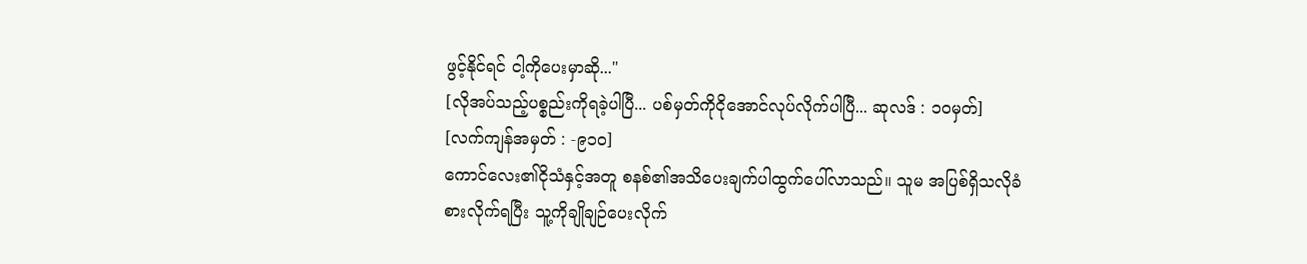ဖွင့်နိုင်ရင် ငါ့ကိုပေးမှာဆို..."
[လိုအပ်သည့်ပစ္စည်းကိုရခဲ့ပါပြီ... ပစ်မှတ်ကိုငိုအောင်လုပ်လိုက်ပါပြီ... ဆုလဒ် : ၁၀မှတ်]
[လက်ကျန်အမှတ် : -၉၁၀]
ကောင်လေး၏ငိုသံနှင့်အတူ စနစ်၏အသိပေးချက်ပါထွက်ပေါ်လာသည်။ သူမ အပြစ်ရှိသလိုခံစားလိုက်ရပြီး သူ့ကိုချိုချဉ်ပေးလိုက်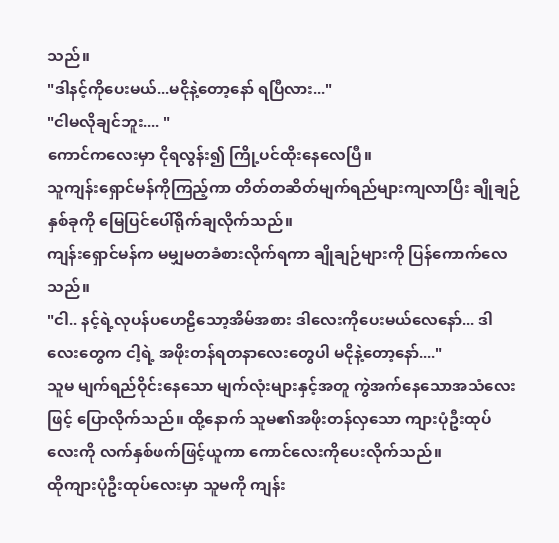သည်။
"ဒါနင့်ကိုပေးမယ်...မငိုနဲ့တော့နော် ရပြီလား..."
"ငါမလိုချင်ဘူး.... "
ကောင်ကလေးမှာ ငိုရလွန်း၍ ကြို့ပင်ထိုးနေလေပြီ။
သူကျန်းရှောင်မန်ကိုကြည့်ကာ တိတ်တဆိတ်မျက်ရည်များကျလာပြီး ချိုချဉ်နှစ်ခုကို မြေပြင်ပေါ်ရိုက်ချလိုက်သည်။
ကျန်းရှောင်မန်က မမျှမတခံစားလိုက်ရကာ ချိုချဉ်များကို ပြန်ကောက်လေသည်။
"ငါ.. နင့်ရဲ့လုပန်ပဟေဠိသော့အိမ်အစား ဒါလေးကိုပေးမယ်လေနော်... ဒါလေးတွေက ငါ့ရဲ့ အဖိုးတန်ရတနာလေးတွေပါ မငိုနဲ့တော့နော်...."
သူမ မျက်ရည်ဝိုင်းနေသော မျက်လုံးများနှင့်အတူ ကွဲအက်နေသောအသံလေးဖြင့် ပြောလိုက်သည်။ ထို့နောက် သူမ၏အဖိုးတန်လှသော ကျားပုံဦးထုပ်လေးကို လက်နှစ်ဖက်ဖြင့်ယူကာ ကောင်လေးကိုပေးလိုက်သည်။
ထိုကျားပုံဦးထုပ်လေးမှာ သူမကို ကျန်း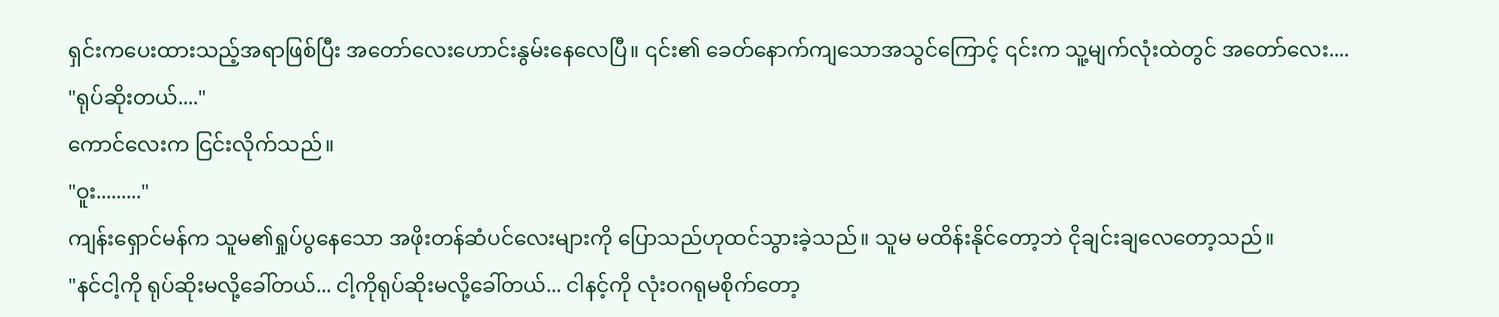ရှင်းကပေးထားသည့်အရာဖြစ်ပြီး အတော်လေးဟောင်းနွမ်းနေလေပြီ။ ၎င်း၏ ခေတ်နောက်ကျသောအသွင်ကြောင့် ၎င်းက သူ့မျက်လုံးထဲတွင် အတော်လေး....
"ရုပ်ဆိုးတယ်...."
ကောင်လေးက ငြင်းလိုက်သည်။
"ဝူး........."
ကျန်းရှောင်မန်က သူမ၏ရှုပ်ပွနေသော အဖိုးတန်ဆံပင်လေးများကို ပြောသည်ဟုထင်သွားခဲ့သည်။ သူမ မထိန်းနိုင်တော့ဘဲ ငိုချင်းချလေတော့သည်။
"နင်ငါ့ကို ရုပ်ဆိုးမလို့ခေါ်တယ်... ငါ့ကိုရုပ်ဆိုးမလို့ခေါ်တယ်... ငါနင့်ကို လုံးဝဂရုမစိုက်တော့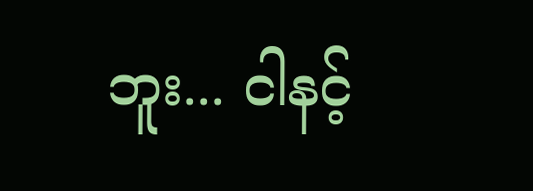ဘူး... ငါနင့်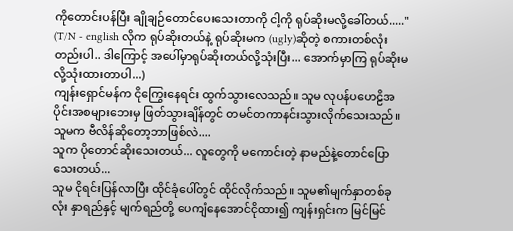ကိုတောင်းပန်ပြီး ချိုချဉ်တောင်ပေးသေးတာကို ငါ့ကို ရုပ်ဆိုးမလို့ခေါ်တယ်....."
(T/N - english လိုက ရုပ်ဆိုးတယ်နဲ့ ရုပ်ဆိုးမက (ugly)ဆိုတဲ့ စကားတစ်လုံးတည်းပါ.. ဒါကြောင့် အပေါ်မှာရုပ်ဆိုးတယ်လို့သုံးပြီး... အောက်မှာကြ ရုပ်ဆိုးမလို့သုံးထားတာပါ...)
ကျန်းရှောင်မန်က ငိုကြွေးနေရင်း ထွက်သွားလေသည်။ သူမ လုပန်ပဟေဠိအပိုင်းအစများဘေးမှ ဖြတ်သွားချိန်တွင် တမင်တကာနင်းသွားလိုက်သေးသည်။
သူမက ဗီလိန်ဆိုတော့ဘာဖြစ်လဲ....
သူက ပိုတောင်ဆိုးသေးတယ်... လူတွေကို မကောင်းတဲ့ နာမည်နဲ့တောင်ပြောသေးတယ်...
သူမ ငိုရင်းပြန်လာပြီး ထိုင်ခုံပေါ်တွင် ထိုင်လိုက်သည်။ သူမ၏မျက်နှာတစ်ခုလုံး နှာရည်နှင့် မျက်ရည်တို့ ပေကျံနေအောင်ငိုထား၍ ကျန်းရှင်းက မြင်မြင်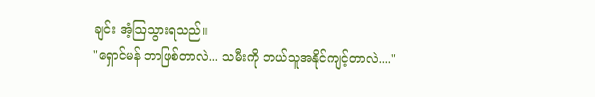ချင်း အံ့ဩသွားရသည်။
"ရှောင်မန် ဘာဖြစ်တာလဲ... သမီးကို ဘယ်သူအနိုင်ကျင့်တာလဲ...."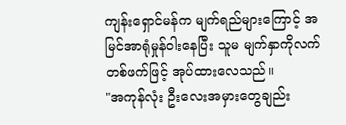ကျန်းရှောင်မန်က မျက်ရည်များကြောင့် အမြင်အာရုံမှုန်ဝါးနေပြီး သူမ မျက်နှာကိုလက်တစ်ဖက်ဖြင့် အုပ်ထားလေသည်။
"အကုန်လုံး ဦးလေးအမှားတွေချည်း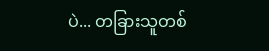ပဲ... တခြားသူတစ်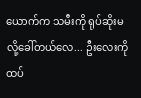ယောက်က သမီးကို ရုပ်ဆိုးမလို့ခေါ်တယ်လေ... ဦးလေးကို ထပ်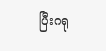ပြီးဂရု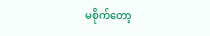မစိုက်တော့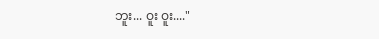ဘူး... ဝူး ဝူး...."